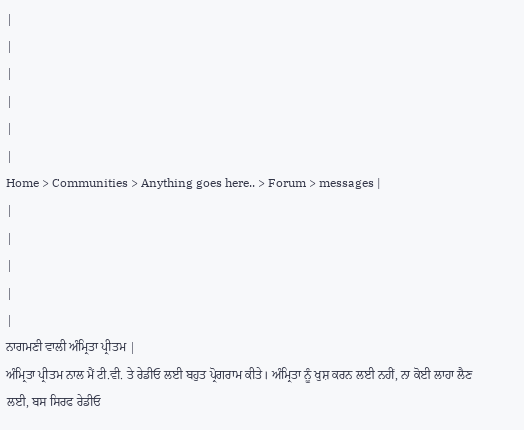|
|
|
|
|
|
Home > Communities > Anything goes here.. > Forum > messages |
|
|
|
|
|
ਨਾਗਮਣੀ ਵਾਲੀ ਅੰਮ੍ਰਿਤਾ ਪ੍ਰੀਤਮ |
ਅੰਮ੍ਰਿਤਾ ਪ੍ਰੀਤਮ ਨਾਲ ਮੈਂ ਟੀ.ਵੀ. ਤੇ ਰੇਡੀਓ ਲਈ ਬਹੁਤ ਪ੍ਰੋਗਰਾਮ ਕੀਤੇ। ਅੰਮ੍ਰਿਤਾ ਨੂੰ ਖੁਸ਼ ਕਰਨ ਲਈ ਨਹੀਂ, ਨਾ ਕੋਈ ਲਾਹਾ ਲੈਣ ਲਈ, ਬਸ ਸਿਰਫ ਰੇਡੀਓ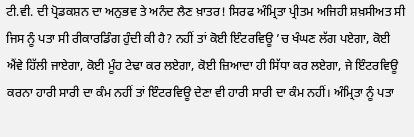ਟੀ.ਵੀ. ਦੀ ਪ੍ਰੋਡਕਸ਼ਨ ਦਾ ਅਨੁਭਵ ਤੇ ਅਨੰਦ ਲੈਣ ਖ਼ਾਤਰ! ਸਿਰਫ ਅੰਮ੍ਰਿਤਾ ਪ੍ਰੀਤਮ ਅਜਿਹੀ ਸ਼ਖ਼ਸੀਅਤ ਸੀ ਜਿਸ ਨੂੰ ਪਤਾ ਸੀ ਰੀਕਾਰਡਿੰਗ ਹੁੰਦੀ ਕੀ ਹੈ? ਨਹੀਂ ਤਾਂ ਕੋਈ ਇੰਟਰਵਿਊ ’ਚ ਖੰਘਣ ਲੱਗ ਪਏਗਾ, ਕੋਈ ਐਂਵੇ ਹਿੱਲੀ ਜਾਏਗਾ, ਕੋਈ ਮੂੰਹ ਟੇਢਾ ਕਰ ਲਏਗਾ, ਕੋਈ ਜ਼ਿਆਦਾ ਹੀ ਸਿੱਧਾ ਕਰ ਲਏਗਾ, ਜੇ ਇੰਟਰਵਿਊ ਕਰਨਾ ਹਾਰੀ ਸਾਰੀ ਦਾ ਕੰਮ ਨਹੀਂ ਤਾਂ ਇੰਟਰਵਿਊ ਦੇਣਾ ਵੀ ਹਾਰੀ ਸਾਰੀ ਦਾ ਕੰਮ ਨਹੀਂ। ਅੰਮ੍ਰਿਤਾ ਨੂੰ ਪਤਾ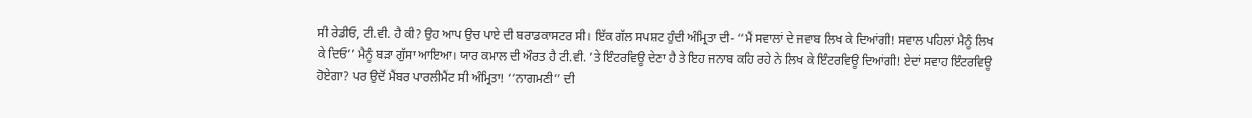ਸੀ ਰੇਡੀਓ, ਟੀ.ਵੀ. ਹੈ ਕੀ? ਉਹ ਆਪ ਉਚ ਪਾਏ ਦੀ ਬਰਾਡਕਾਸਟਰ ਸੀ। ਇੱਕ ਗੱਲ ਸਪਸ਼ਟ ਹੁੰਦੀ ਅੰਮ੍ਰਿਤਾ ਦੀ- ‘‘ਮੈਂ ਸਵਾਲਾਂ ਦੇ ਜਵਾਬ ਲਿਖ ਕੇ ਦਿਆਂਗੀ! ਸਵਾਲ ਪਹਿਲਾਂ ਮੈਨੂੰ ਲਿਖ ਕੇ ਦਿਓ’’ ਮੈਨੂੰ ਬੜਾ ਗੁੱਸਾ ਆਇਆ। ਯਾਰ ਕਮਾਲ ਦੀ ਔਰਤ ਹੈ ਟੀ.ਵੀ. ’ਤੇ ਇੰਟਰਵਿਊ ਦੇਣਾ ਹੈ ਤੇ ਇਹ ਜਨਾਬ ਕਹਿ ਰਹੇ ਨੇ ਲਿਖ ਕੇ ਇੰਟਰਵਿਊ ਦਿਆਂਗੀ! ਏਦਾਂ ਸਵਾਹ ਇੰਟਰਵਿਊ ਹੋਏਗਾ? ਪਰ ਉਦੋਂ ਮੈਂਬਰ ਪਾਰਲੀਮੈਂਟ ਸੀ ਅੰਮ੍ਰਿਤਾ! ‘‘ਨਾਗਮਣੀ’’ ਦੀ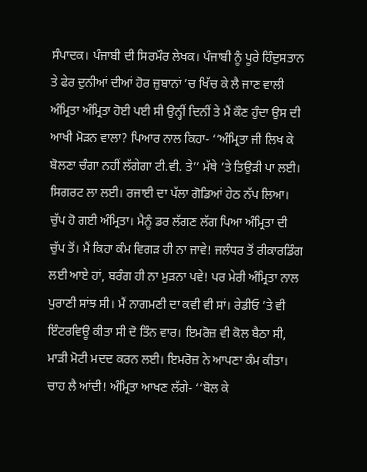ਸੰਪਾਦਕ। ਪੰਜਾਬੀ ਦੀ ਸਿਰਮੌਰ ਲੇਖਕ। ਪੰਜਾਬੀ ਨੂੰ ਪੂਰੇ ਹਿੰਦੁਸਤਾਨ ਤੇ ਫੇਰ ਦੁਨੀਆਂ ਦੀਆਂ ਹੋਰ ਜ਼ੁਬਾਨਾਂ ’ਚ ਖਿੱਚ ਕੇ ਲੈ ਜਾਣ ਵਾਲੀ ਅੰਮ੍ਰਿਤਾ ਅੰਮ੍ਰਿਤਾ ਹੋਈ ਪਈ ਸੀ ਉਨ੍ਹੀਂ ਦਿਨੀਂ ਤੇ ਮੈਂ ਕੌਣ ਹੁੰਦਾ ਉਸ ਦੀ ਆਖੀ ਮੋੜਨ ਵਾਲਾ? ਪਿਆਰ ਨਾਲ ਕਿਹਾ- ‘‘ਅੰਮ੍ਰਿਤਾ ਜੀ ਲਿਖ ਕੇ ਬੋਲਣਾ ਚੰਗਾ ਨਹੀਂ ਲੱਗੇਗਾ ਟੀ.ਵੀ. ਤੇ’’ ਮੱਥੇ ’ਤੇ ਤਿਉੜੀ ਪਾ ਲਈ। ਸਿਗਰਟ ਲਾ ਲਈ। ਰਜਾਈ ਦਾ ਪੱਲਾ ਗੋਡਿਆਂ ਹੇਠ ਨੱਪ ਲਿਆ। ਚੁੱਪ ਹੋ ਗਈ ਅੰਮ੍ਰਿਤਾ। ਮੈਨੂੰ ਡਰ ਲੱਗਣ ਲੱਗ ਪਿਆ ਅੰਮ੍ਰਿਤਾ ਦੀ ਚੁੱਪ ਤੋਂ। ਮੈਂ ਕਿਹਾ ਕੰਮ ਵਿਗੜ ਹੀ ਨਾ ਜਾਵੇ! ਜਲੰਧਰ ਤੋਂ ਰੀਕਾਰਡਿੰਗ ਲਈ ਆਏ ਹਾਂ, ਬਰੰਗ ਹੀ ਨਾ ਮੁੜਨਾ ਪਵੇ! ਪਰ ਮੇਰੀ ਅੰਮ੍ਰਿਤਾ ਨਾਲ ਪੁਰਾਣੀ ਸਾਂਝ ਸੀ। ਮੈਂ ਨਾਗਮਣੀ ਦਾ ਕਵੀ ਵੀ ਸਾਂ। ਰੇਡੀਓ ’ਤੇ ਵੀ ਇੰਟਰਵਿਊ ਕੀਤਾ ਸੀ ਦੋ ਤਿੰਨ ਵਾਰ। ਇਮਰੋਜ਼ ਵੀ ਕੋਲ ਬੈਠਾ ਸੀ, ਮਾੜੀ ਮੋਟੀ ਮਦਦ ਕਰਨ ਲਈ। ਇਮਰੋਜ਼ ਨੇ ਆਪਣਾ ਕੰਮ ਕੀਤਾ। ਚਾਹ ਲੈ ਆਂਦੀ! ਅੰਮ੍ਰਿਤਾ ਆਖਣ ਲੱਗੇ- ‘‘ਬੋਲ ਕੇ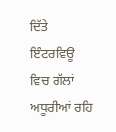ਦਿੱਤੇ ਇੰਟਰਵਿਊ ਵਿਚ ਗੱਲਾਂ ਅਧੂਰੀਆਂ ਰਹਿ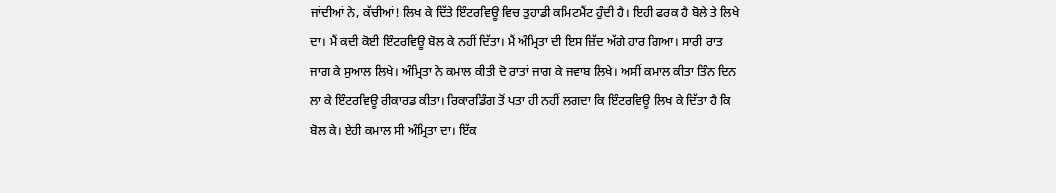ਜਾਂਦੀਆਂ ਨੇ, ਕੱਚੀਆਂ! ਲਿਖ ਕੇ ਦਿੱਤੇ ਇੰਟਰਵਿਊ ਵਿਚ ਤੁਹਾਡੀ ਕਮਿਟਮੈਂਟ ਹੁੰਦੀ ਹੈ। ਇਹੀ ਫਰਕ ਹੈ ਬੋਲੇ ਤੇ ਲਿਖੇ ਦਾ। ਮੈਂ ਕਦੀ ਕੋਈ ਇੰਟਰਵਿਊ ਬੋਲ ਕੇ ਨਹੀਂ ਦਿੱਤਾ। ਮੈਂ ਅੰਮ੍ਰਿਤਾ ਦੀ ਇਸ ਜ਼ਿੱਦ ਅੱਗੇ ਹਾਰ ਗਿਆ। ਸਾਰੀ ਰਾਤ ਜਾਗ ਕੇ ਸੁਆਲ ਲਿਖੇ। ਅੰਮ੍ਰਿਤਾ ਨੇ ਕਮਾਲ ਕੀਤੀ ਦੋ ਰਾਤਾਂ ਜਾਗ ਕੇ ਜਵਾਬ ਲਿਖੇ। ਅਸੀਂ ਕਮਾਲ ਕੀਤਾ ਤਿੰਨ ਦਿਨ ਲਾ ਕੇ ਇੰਟਰਵਿਊ ਰੀਕਾਰਡ ਕੀਤਾ। ਰਿਕਾਰਡਿੰਗ ਤੋਂ ਪਤਾ ਹੀ ਨਹੀਂ ਲਗਦਾ ਕਿ ਇੰਟਰਵਿਊ ਲਿਖ ਕੇ ਦਿੱਤਾ ਹੈ ਕਿ ਬੋਲ ਕੇ। ਏਹੀ ਕਮਾਲ ਸੀ ਅੰਮ੍ਰਿਤਾ ਦਾ। ਇੱਕ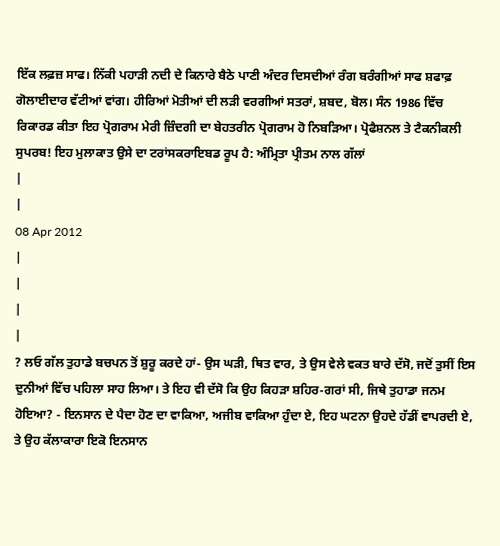ਇੱਕ ਲਫ਼ਜ਼ ਸਾਫ। ਨਿੱਕੀ ਪਹਾੜੀ ਨਦੀ ਦੇ ਕਿਨਾਰੇ ਬੈਠੇ ਪਾਣੀ ਅੰਦਰ ਦਿਸਦੀਆਂ ਰੰਗ ਬਰੰਗੀਆਂ ਸਾਫ ਸ਼ਫਾਫ਼ ਗੋਲਾਈਦਾਰ ਵੱਟੀਆਂ ਵਾਂਗ। ਹੀਰਿਆਂ ਮੋਤੀਆਂ ਦੀ ਲੜੀ ਵਰਗੀਆਂ ਸਤਰਾਂ, ਸ਼ਬਦ, ਬੋਲ। ਸੰਨ 1986 ਵਿੱਚ ਰਿਕਾਰਡ ਕੀਤਾ ਇਹ ਪ੍ਰੋਗਰਾਮ ਮੇਰੀ ਜ਼ਿੰਦਗੀ ਦਾ ਬੇਹਤਰੀਨ ਪ੍ਰੋਗਰਾਮ ਹੋ ਨਿਬੜਿਆ। ਪ੍ਰੋਫੈਸ਼ਨਲ ਤੇ ਟੈਕਨੀਕਲੀ ਸੁਪਰਬ! ਇਹ ਮੁਲਾਕਾਤ ਉਸੇ ਦਾ ਟਰਾਂਸਕਰਾਇਬਡ ਰੂਪ ਹੈ: ਅੰਮ੍ਰਿਤਾ ਪ੍ਰੀਤਮ ਨਾਲ ਗੱਲਾਂ
|
|
08 Apr 2012
|
|
|
|
? ਲਓ ਗੱਲ ਤੁਹਾਡੇ ਬਚਪਨ ਤੋਂ ਸ਼ੁਰੂ ਕਰਦੇ ਹਾਂ- ਉਸ ਘੜੀ, ਥਿਤ ਵਾਰ, ਤੇ ਉਸ ਵੇਲੇ ਵਕਤ ਬਾਰੇ ਦੱਸੋ, ਜਦੋਂ ਤੁਸੀਂ ਇਸ ਦੁਨੀਆਂ ਵਿੱਚ ਪਹਿਲਾ ਸਾਹ ਲਿਆ। ਤੇ ਇਹ ਵੀ ਦੱਸੋ ਕਿ ਉਹ ਕਿਹੜਾ ਸ਼ਹਿਰ-ਗਰਾਂ ਸੀ, ਜਿਥੇ ਤੁਹਾਡਾ ਜਨਮ ਹੋਇਆ? - ਇਨਸਾਨ ਦੇ ਪੈਦਾ ਹੋਣ ਦਾ ਵਾਕਿਆ, ਅਜੀਬ ਵਾਕਿਆ ਹੁੰਦਾ ਏ, ਇਹ ਘਟਨਾ ਉਹਦੇ ਹੱਡੀਂ ਵਾਪਰਦੀ ਏ, ਤੇ ਉਹ ਕੱਲਾਕਾਰਾ ਇਕੋ ਇਨਸਾਨ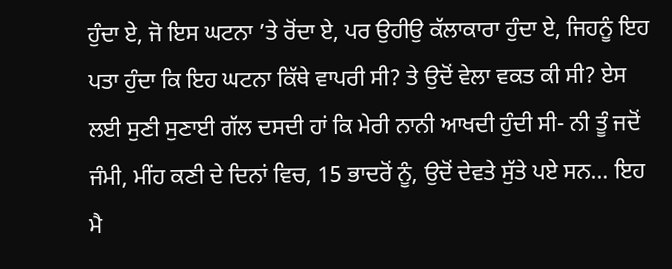ਹੁੰਦਾ ਏ, ਜੋ ਇਸ ਘਟਨਾ ’ਤੇ ਰੋਂਦਾ ਏ, ਪਰ ਉਹੀਉ ਕੱਲਾਕਾਰਾ ਹੁੰਦਾ ਏ, ਜਿਹਨੂੰ ਇਹ ਪਤਾ ਹੁੰਦਾ ਕਿ ਇਹ ਘਟਨਾ ਕਿੱਥੇ ਵਾਪਰੀ ਸੀ? ਤੇ ਉਦੋਂ ਵੇਲਾ ਵਕਤ ਕੀ ਸੀ? ਏਸ ਲਈ ਸੁਣੀ ਸੁਣਾਈ ਗੱਲ ਦਸਦੀ ਹਾਂ ਕਿ ਮੇਰੀ ਨਾਨੀ ਆਖਦੀ ਹੁੰਦੀ ਸੀ- ਨੀ ਤੂੰ ਜਦੋਂ ਜੰਮੀ, ਮੀਂਹ ਕਣੀ ਦੇ ਦਿਨਾਂ ਵਿਚ, 15 ਭਾਦਰੋਂ ਨੂੰ, ਉਦੋਂ ਦੇਵਤੇ ਸੁੱਤੇ ਪਏ ਸਨ… ਇਹ ਮੈ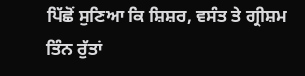ਪਿੱਛੋਂ ਸੁਣਿਆ ਕਿ ਸ਼ਿਸ਼ਰ, ਵਸੰਤ ਤੇ ਗ੍ਰੀਸ਼ਮ ਤਿੰਨ ਰੁੱਤਾਂ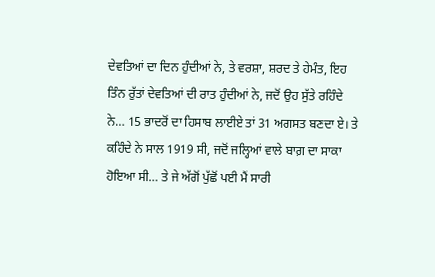ਦੇਵਤਿਆਂ ਦਾ ਦਿਨ ਹੁੰਦੀਆਂ ਨੇ, ਤੇ ਵਰਸ਼ਾ, ਸ਼ਰਦ ਤੇ ਹੇਮੰਤ, ਇਹ ਤਿੰਨ ਰੁੱਤਾਂ ਦੇਵਤਿਆਂ ਦੀ ਰਾਤ ਹੁੰਦੀਆਂ ਨੇ, ਜਦੋਂ ਉਹ ਸੁੱਤੇ ਰਹਿੰਦੇ ਨੇ… 15 ਭਾਦਰੋਂ ਦਾ ਹਿਸਾਬ ਲਾਈਏ ਤਾਂ 31 ਅਗਸਤ ਬਣਦਾ ਏ। ਤੇ ਕਹਿੰਦੇ ਨੇ ਸਾਲ 1919 ਸੀ, ਜਦੋਂ ਜਲ੍ਹਿਆਂ ਵਾਲੇ ਬਾਗ਼ ਦਾ ਸਾਕਾ ਹੋਇਆ ਸੀ… ਤੇ ਜੇ ਅੱਗੋਂ ਪੁੱਛੋਂ ਪਈ ਮੈਂ ਸਾਰੀ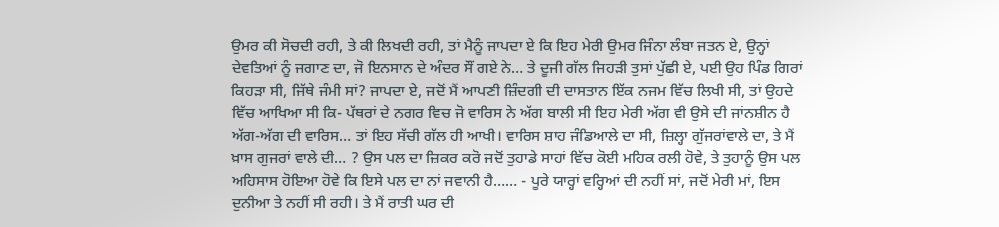ਉਮਰ ਕੀ ਸੋਚਦੀ ਰਹੀ, ਤੇ ਕੀ ਲਿਖਦੀ ਰਹੀ, ਤਾਂ ਮੈਨੂੰ ਜਾਪਦਾ ਏ ਕਿ ਇਹ ਮੇਰੀ ਉਮਰ ਜਿੰਨਾ ਲੰਬਾ ਜਤਨ ਏ, ਉਨ੍ਹਾਂ ਦੇਵਤਿਆਂ ਨੂੰ ਜਗਾਣ ਦਾ, ਜੋ ਇਨਸਾਨ ਦੇ ਅੰਦਰ ਸੌਂ ਗਏ ਨੇ… ਤੇ ਦੂਜੀ ਗੱਲ ਜਿਹੜੀ ਤੁਸਾਂ ਪੁੱਛੀ ਏ, ਪਈ ਉਹ ਪਿੰਡ ਗਿਰਾਂ ਕਿਹੜਾ ਸੀ, ਜਿੱਥੇ ਜੰਮੀ ਸਾਂ? ਜਾਪਦਾ ਏ, ਜਦੋਂ ਮੈਂ ਆਪਣੀ ਜ਼ਿੰਦਗੀ ਦੀ ਦਾਸਤਾਨ ਇੱਕ ਨਜਮ ਵਿੱਚ ਲਿਖੀ ਸੀ, ਤਾਂ ਉਹਦੇ ਵਿੱਚ ਆਖਿਆ ਸੀ ਕਿ- ਪੱਥਰਾਂ ਦੇ ਨਗਰ ਵਿਚ ਜੋ ਵਾਰਿਸ ਨੇ ਅੱਗ ਬਾਲੀ ਸੀ ਇਹ ਮੇਰੀ ਅੱਗ ਵੀ ਉਸੇ ਦੀ ਜਾਂਨਸ਼ੀਨ ਹੈ ਅੱਗ-ਅੱਗ ਦੀ ਵਾਰਿਸ… ਤਾਂ ਇਹ ਸੱਚੀ ਗੱਲ ਹੀ ਆਖੀ। ਵਾਰਿਸ ਸ਼ਾਹ ਜੰਡਿਆਲੇ ਦਾ ਸੀ, ਜ਼ਿਲ੍ਹਾ ਗੁੱਜਰਾਂਵਾਲੇ ਦਾ, ਤੇ ਮੈਂ ਖ਼ਾਸ ਗੁਜਰਾਂ ਵਾਲੇ ਦੀ… ? ਉਸ ਪਲ ਦਾ ਜ਼ਿਕਰ ਕਰੋ ਜਦੋਂ ਤੁਹਾਡੇ ਸਾਹਾਂ ਵਿੱਚ ਕੋਈ ਮਹਿਕ ਰਲੀ ਹੋਵੇ, ਤੇ ਤੁਹਾਨੂੰ ਉਸ ਪਲ ਅਹਿਸਾਸ ਹੋਇਆ ਹੋਵੇ ਕਿ ਇਸੇ ਪਲ ਦਾ ਨਾਂ ਜਵਾਨੀ ਹੈ…… - ਪੂਰੇ ਯਾਰ੍ਹਾਂ ਵਰ੍ਹਿਆਂ ਦੀ ਨਹੀਂ ਸਾਂ, ਜਦੋਂ ਮੇਰੀ ਮਾਂ, ਇਸ ਦੁਨੀਆ ਤੇ ਨਹੀਂ ਸੀ ਰਹੀ। ਤੇ ਮੈਂ ਰਾਤੀ ਘਰ ਦੀ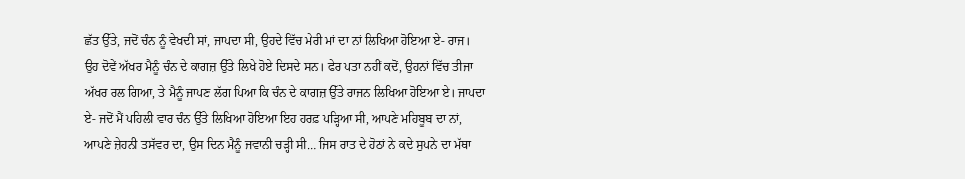ਛੱਤ ਉੱਤੇ, ਜਦੋਂ ਚੰਨ ਨੂੰ ਵੇਖਦੀ ਸਾਂ, ਜਾਪਦਾ ਸੀ, ਉਹਦੇ ਵਿੱਚ ਮੇਰੀ ਮਾਂ ਦਾ ਨਾਂ ਲਿਖਿਆ ਹੋਇਆ ਏ- ਰਾਜ। ਉਹ ਦੋਵੇਂ ਅੱਖਰ ਮੈਨੂੰ ਚੰਨ ਦੇ ਕਾਗਜ਼ ਉੱਤੇ ਲਿਖੇ ਹੋਏ ਦਿਸਦੇ ਸਨ। ਫੇਰ ਪਤਾ ਨਹੀਂ ਕਦੋਂ, ਉਹਨਾਂ ਵਿੱਚ ਤੀਜਾ ਅੱਖਰ ਰਲ ਗਿਆ, ਤੇ ਮੈਨੂੰ ਜਾਪਣ ਲੱਗ ਪਿਆ ਕਿ ਚੰਨ ਦੇ ਕਾਗਜ਼ ਉੱਤੇ ਰਾਜਨ ਲਿਖਿਆ ਹੋਇਆ ਏ। ਜਾਪਦਾ ਏ- ਜਦੋਂ ਮੈਂ ਪਹਿਲੀ ਵਾਰ ਚੰਨ ਉੱਤੇ ਲਿਖਿਆ ਹੋਇਆ ਇਹ ਹਰਫ਼ ਪੜ੍ਹਿਆ ਸੀ, ਆਪਣੇ ਮਹਿਬੂਬ ਦਾ ਨਾਂ, ਆਪਣੇ ਜ਼ੇਹਨੀ ਤਸੱਵਰ ਦਾ, ਉਸ ਦਿਨ ਮੈਨੂੰ ਜਵਾਨੀ ਚੜ੍ਹੀ ਸੀ… ਜਿਸ ਰਾਤ ਦੇ ਹੋਠਾਂ ਨੇ ਕਦੇ ਸੁਪਨੇ ਦਾ ਮੱਥਾ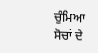ਚੁੰਮਿਆ ਸੋਚਾਂ ਦੇ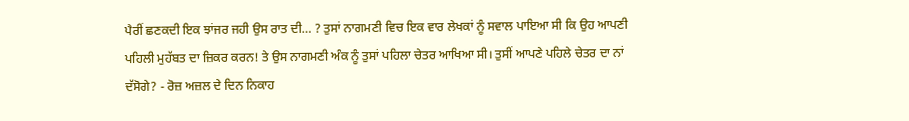ਪੈਰੀਂ ਛਣਕਦੀ ਇਕ ਝਾਂਜਰ ਜਹੀ ਉਸ ਰਾਤ ਦੀ… ? ਤੁਸਾਂ ਨਾਗਮਣੀ ਵਿਚ ਇਕ ਵਾਰ ਲੇਖਕਾਂ ਨੂੰ ਸਵਾਲ ਪਾਇਆ ਸੀ ਕਿ ਉਹ ਆਪਣੀ ਪਹਿਲੀ ਮੁਹੱਬਤ ਦਾ ਜ਼ਿਕਰ ਕਰਨ! ਤੇ ਉਸ ਨਾਗਮਣੀ ਅੰਕ ਨੂੰ ਤੁਸਾਂ ਪਹਿਲਾ ਚੇਤਰ ਆਖਿਆ ਸੀ। ਤੁਸੀਂ ਆਪਣੇ ਪਹਿਲੇ ਚੇਤਰ ਦਾ ਨਾਂ ਦੱਸੋਗੇ? - ਰੋਜ਼ ਅਜ਼ਲ ਦੇ ਦਿਨ ਨਿਕਾਹ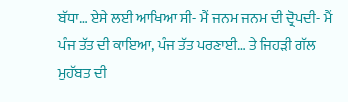ਬੱਧਾ… ਏਸੇ ਲਈ ਆਖਿਆ ਸੀ- ਮੈਂ ਜਨਮ ਜਨਮ ਦੀ ਦ੍ਰੋਪਦੀ- ਮੈਂ ਪੰਜ ਤੱਤ ਦੀ ਕਾਇਆ, ਪੰਜ ਤੱਤ ਪਰਣਾਈ… ਤੇ ਜਿਹੜੀ ਗੱਲ ਮੁਹੱਬਤ ਦੀ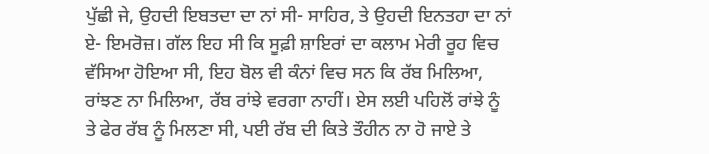ਪੁੱਛੀ ਜੇ, ਉਹਦੀ ਇਬਤਦਾ ਦਾ ਨਾਂ ਸੀ- ਸਾਹਿਰ, ਤੇ ਉਹਦੀ ਇਨਤਹਾ ਦਾ ਨਾਂ ਏ- ਇਮਰੋਜ਼। ਗੱਲ ਇਹ ਸੀ ਕਿ ਸੂਫ਼ੀ ਸ਼ਾਇਰਾਂ ਦਾ ਕਲਾਮ ਮੇਰੀ ਰੂਹ ਵਿਚ ਵੱਸਿਆ ਹੋਇਆ ਸੀ, ਇਹ ਬੋਲ ਵੀ ਕੰਨਾਂ ਵਿਚ ਸਨ ਕਿ ਰੱਬ ਮਿਲਿਆ, ਰਾਂਝਣ ਨਾ ਮਿਲਿਆ, ਰੱਬ ਰਾਂਝੇ ਵਰਗਾ ਨਾਹੀਂ। ਏਸ ਲਈ ਪਹਿਲੋਂ ਰਾਂਝੇ ਨੂੰ ਤੇ ਫੇਰ ਰੱਬ ਨੂੰ ਮਿਲਣਾ ਸੀ, ਪਈ ਰੱਬ ਦੀ ਕਿਤੇ ਤੌਹੀਨ ਨਾ ਹੋ ਜਾਏ ਤੇ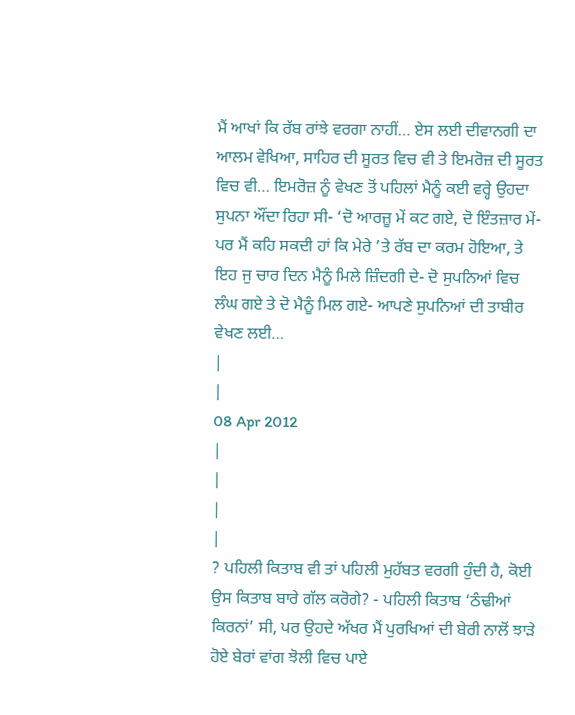ਮੈਂ ਆਖਾਂ ਕਿ ਰੱਬ ਰਾਂਝੇ ਵਰਗਾ ਨਾਹੀਂ… ਏਸ ਲਈ ਦੀਵਾਨਗੀ ਦਾ ਆਲਮ ਵੇਖਿਆ, ਸਾਹਿਰ ਦੀ ਸੂਰਤ ਵਿਚ ਵੀ ਤੇ ਇਮਰੋਜ਼ ਦੀ ਸੂਰਤ ਵਿਚ ਵੀ… ਇਮਰੋਜ਼ ਨੂੰ ਵੇਖਣ ਤੋਂ ਪਹਿਲਾਂ ਮੈਨੂੰ ਕਈ ਵਰ੍ਹੇ ਉਹਦਾ ਸੁਪਨਾ ਔਂਦਾ ਰਿਹਾ ਸੀ- ‘ਦੋ ਆਰਜ਼ੂ ਮੇਂ ਕਟ ਗਏ, ਦੋ ਇੰਤਜ਼ਾਰ ਮੇਂ- ਪਰ ਮੈਂ ਕਹਿ ਸਕਦੀ ਹਾਂ ਕਿ ਮੇਰੇ ’ਤੇ ਰੱਬ ਦਾ ਕਰਮ ਹੋਇਆ, ਤੇ ਇਹ ਜੁ ਚਾਰ ਦਿਨ ਮੈਨੂੰ ਮਿਲੇ ਜ਼ਿੰਦਗੀ ਦੇ- ਦੋ ਸੁਪਨਿਆਂ ਵਿਚ ਲੰਘ ਗਏ ਤੇ ਦੋ ਮੈਨੂੰ ਮਿਲ ਗਏ- ਆਪਣੇ ਸੁਪਨਿਆਂ ਦੀ ਤਾਬੀਰ ਵੇਖਣ ਲਈ…
|
|
08 Apr 2012
|
|
|
|
? ਪਹਿਲੀ ਕਿਤਾਬ ਵੀ ਤਾਂ ਪਹਿਲੀ ਮੁਹੱਬਤ ਵਰਗੀ ਹੁੰਦੀ ਹੈ, ਕੋਈ ਉਸ ਕਿਤਾਬ ਬਾਰੇ ਗੱਲ ਕਰੋਗੇ? - ਪਹਿਲੀ ਕਿਤਾਬ ‘ਠੰਢੀਆਂ ਕਿਰਨਾਂ’ ਸੀ, ਪਰ ਉਹਦੇ ਅੱਖਰ ਮੈਂ ਪੁਰਖਿਆਂ ਦੀ ਬੇਰੀ ਨਾਲੋਂ ਝਾੜੇ ਹੋਏ ਬੇਰਾਂ ਵਾਂਗ ਝੋਲੀ ਵਿਚ ਪਾਏ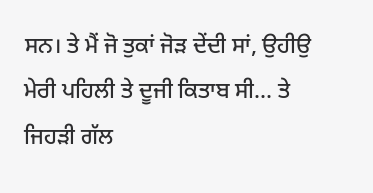ਸਨ। ਤੇ ਮੈਂ ਜੋ ਤੁਕਾਂ ਜੋੜ ਦੇਂਦੀ ਸਾਂ, ਉਹੀਉ ਮੇਰੀ ਪਹਿਲੀ ਤੇ ਦੂਜੀ ਕਿਤਾਬ ਸੀ… ਤੇ ਜਿਹੜੀ ਗੱਲ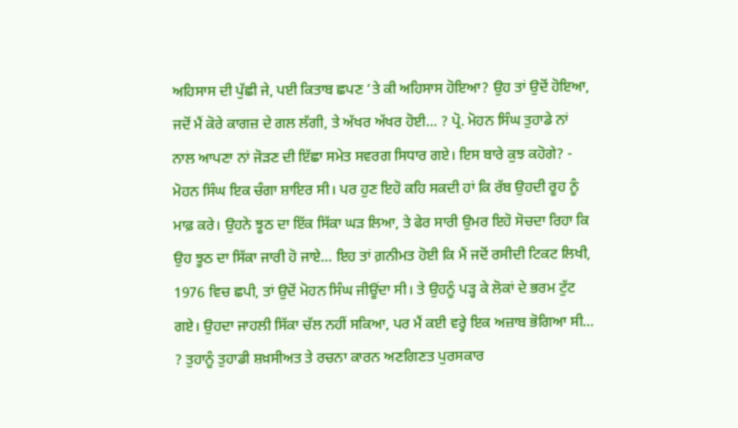ਅਹਿਸਾਸ ਦੀ ਪੁੱਛੀ ਜੇ, ਪਈ ਕਿਤਾਬ ਛਪਣ ’ਤੇ ਕੀ ਅਹਿਸਾਸ ਹੋਇਆ? ਉਹ ਤਾਂ ਉਦੋਂ ਹੋਇਆ, ਜਦੋਂ ਮੈਂ ਕੋਰੇ ਕਾਗਜ਼ ਦੇ ਗਲ ਲੱਗੀ, ਤੇ ਅੱਖਰ ਅੱਖਰ ਹੋਈ… ? ਪ੍ਰੋ. ਮੋਹਨ ਸਿੰਘ ਤੁਹਾਡੇ ਨਾਂ ਨਾਲ ਆਪਣਾ ਨਾਂ ਜੋੜਣ ਦੀ ਇੱਛਾ ਸਮੇਤ ਸਵਰਗ ਸਿਧਾਰ ਗਏ। ਇਸ ਬਾਰੇ ਕੁਝ ਕਹੋਗੇ? - ਮੋਹਨ ਸਿੰਘ ਇਕ ਚੰਗਾ ਸ਼ਾਇਰ ਸੀ। ਪਰ ਹੁਣ ਇਹੋ ਕਹਿ ਸਕਦੀ ਹਾਂ ਕਿ ਰੱਬ ਉਹਦੀ ਰੂਹ ਨੂੰ ਮਾਫ਼ ਕਰੇ। ਉਹਨੇ ਝੂਠ ਦਾ ਇੱਕ ਸਿੱਕਾ ਘੜ ਲਿਆ, ਤੇ ਫੇਰ ਸਾਰੀ ਉਮਰ ਇਹੋ ਸੋਚਦਾ ਰਿਹਾ ਕਿ ਉਹ ਝੂਠ ਦਾ ਸਿੱਕਾ ਜਾਰੀ ਹੋ ਜਾਏ… ਇਹ ਤਾਂ ਗ਼ਨੀਮਤ ਹੋਈ ਕਿ ਮੈਂ ਜਦੋਂ ਰਸੀਦੀ ਟਿਕਟ ਲਿਖੀ, 1976 ਵਿਚ ਛਪੀ, ਤਾਂ ਉਦੋਂ ਮੋਹਨ ਸਿੰਘ ਜੀਊਂਦਾ ਸੀ। ਤੇ ਉਹਨੂੰ ਪੜ੍ਹ ਕੇ ਲੋਕਾਂ ਦੇ ਭਰਮ ਟੁੱਟ ਗਏ। ਉਹਦਾ ਜਾਹਲੀ ਸਿੱਕਾ ਚੱਲ ਨਹੀਂ ਸਕਿਆ, ਪਰ ਮੈਂ ਕਈ ਵਰ੍ਹੇ ਇਕ ਅਜ਼ਾਬ ਭੋਗਿਆ ਸੀ… ? ਤੁਹਾਨੂੰ ਤੁਹਾਡੀ ਸ਼ਖ਼ਸੀਅਤ ਤੇ ਰਚਨਾ ਕਾਰਨ ਅਣਗਿਣਤ ਪੁਰਸਕਾਰ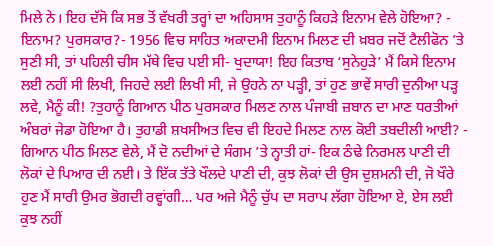ਮਿਲੇ ਨੇ। ਇਹ ਦੱਸੋ ਕਿ ਸਭ ਤੋਂ ਵੱਖਰੀ ਤਰ੍ਹਾਂ ਦਾ ਅਹਿਸਾਸ ਤੁਹਾਨੂੰ ਕਿਹੜੇ ਇਨਾਮ ਵੇਲੇ ਹੋਇਆ? - ਇਨਾਮ? ਪੁਰਸਕਾਰ?- 1956 ਵਿਚ ਸਾਹਿਤ ਅਕਾਦਮੀ ਇਨਾਮ ਮਿਲਣ ਦੀ ਖ਼ਬਰ ਜਦੋਂ ਟੈਲੀਫੋਨ ’ਤੇ ਸੁਣੀ ਸੀ, ਤਾਂ ਪਹਿਲੀ ਚੀਸ ਮੱਥੇ ਵਿਚ ਪਈ ਸੀ- ਖੁਦਾਯਾ! ਇਹ ਕਿਤਾਬ ‘ਸੁਨੇਹੁੜੇ’ ਮੈਂ ਕਿਸੇ ਇਨਾਮ ਲਈ ਨਹੀਂ ਸੀ ਲਿਖੀ, ਜਿਹਦੇ ਲਈ ਲਿਖੀ ਸੀ, ਜੇ ਉਹਨੇ ਨਾ ਪੜ੍ਹੀ, ਤਾਂ ਹੁਣ ਭਾਵੇਂ ਸਾਰੀ ਦੁਨੀਆ ਪੜ੍ਹ ਲਵੇ, ਮੈਨੂੰ ਕੀ! ?ਤੁਹਾਨੂੰ ਗਿਆਨ ਪੀਠ ਪੁਰਸਕਾਰ ਮਿਲਣ ਨਾਲ ਪੰਜਾਬੀ ਜ਼ਬਾਨ ਦਾ ਮਾਣ ਧਰਤੀਆਂ ਅੰਬਰਾਂ ਜੇਡਾ ਹੋਇਆ ਹੈ। ਤੁਹਾਡੀ ਸ਼ਖਸੀਅਤ ਵਿਚ ਵੀ ਇਹਦੇ ਮਿਲਣ ਨਾਲ ਕੋਈ ਤਬਦੀਲੀ ਆਈ? - ਗਿਆਨ ਪੀਠ ਮਿਲਣ ਵੇਲੇ, ਮੈਂ ਦੋ ਨਦੀਆਂ ਦੇ ਸੰਗਮ ’ਤੇ ਨ੍ਹਾਤੀ ਹਾਂ- ਇਕ ਠੰਢੇ ਨਿਰਮਲ ਪਾਣੀ ਦੀ ਲੋਕਾਂ ਦੇ ਪਿਆਰ ਦੀ ਨਈ। ਤੇ ਇੱਕ ਤੱਤੇ ਖੌਲਦੇ ਪਾਣੀ ਦੀ, ਕੁਝ ਲੋਕਾਂ ਦੀ ਉਸ ਦੁਸ਼ਮਨੀ ਦੀ, ਜੋ ਖੌਰੇ ਹੁਣ ਮੈਂ ਸਾਰੀ ਉਮਰ ਭੋਗਦੀ ਰਵ੍ਹਾਂਗੀ… ਪਰ ਅਜੇ ਮੈਨੂੰ ਚੁੱਪ ਦਾ ਸਰਾਪ ਲੱਗਾ ਹੋਇਆ ਏ, ਏਸ ਲਈ ਕੁਝ ਨਹੀਂ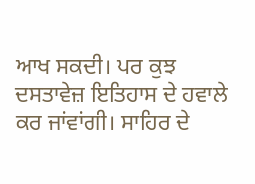ਆਖ ਸਕਦੀ। ਪਰ ਕੁਝ ਦਸਤਾਵੇਜ਼ ਇਤਿਹਾਸ ਦੇ ਹਵਾਲੇ ਕਰ ਜਾਂਵਾਂਗੀ। ਸਾਹਿਰ ਦੇ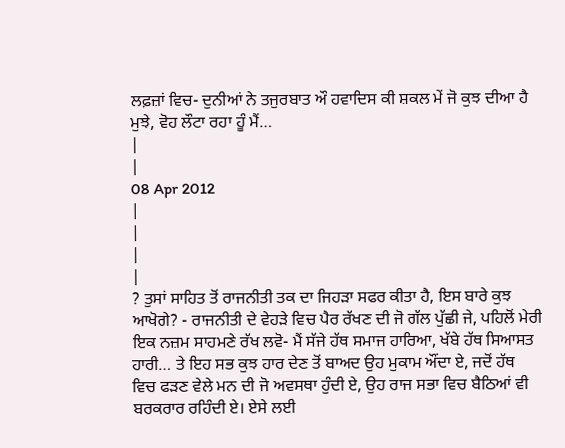ਲਫ਼ਜ਼ਾਂ ਵਿਚ- ਦੁਨੀਆਂ ਨੇ ਤਜੁਰਬਾਤ ਔ ਹਵਾਦਿਸ ਕੀ ਸ਼ਕਲ ਮੇਂ ਜੋ ਕੁਝ ਦੀਆ ਹੈ ਮੁਝੇ, ਵੋਹ ਲੌਟਾ ਰਹਾ ਹੂੰ ਮੈਂ…
|
|
08 Apr 2012
|
|
|
|
? ਤੁਸਾਂ ਸਾਹਿਤ ਤੋਂ ਰਾਜਨੀਤੀ ਤਕ ਦਾ ਜਿਹੜਾ ਸਫਰ ਕੀਤਾ ਹੈ, ਇਸ ਬਾਰੇ ਕੁਝ ਆਖੋਗੇ? - ਰਾਜਨੀਤੀ ਦੇ ਵੇਹੜੇ ਵਿਚ ਪੈਰ ਰੱਖਣ ਦੀ ਜੋ ਗੱਲ ਪੁੱਛੀ ਜੇ, ਪਹਿਲੋਂ ਮੇਰੀ ਇਕ ਨਜ਼ਮ ਸਾਹਮਣੇ ਰੱਖ ਲਵੋ- ਮੈਂ ਸੱਜੇ ਹੱਥ ਸਮਾਜ ਹਾਰਿਆ, ਖੱਬੇ ਹੱਥ ਸਿਆਸਤ ਹਾਰੀ… ਤੇ ਇਹ ਸਭ ਕੁਝ ਹਾਰ ਦੇਣ ਤੋਂ ਬਾਅਦ ਉਹ ਮੁਕਾਮ ਔਂਦਾ ਏ, ਜਦੋਂ ਹੱਥ ਵਿਚ ਫੜਣ ਵੇਲੇ ਮਨ ਦੀ ਜੋ ਅਵਸਥਾ ਹੁੰਦੀ ਏ, ਉਹ ਰਾਜ ਸਭਾ ਵਿਚ ਬੈਠਿਆਂ ਵੀ ਬਰਕਰਾਰ ਰਹਿੰਦੀ ਏ। ਏਸੇ ਲਈ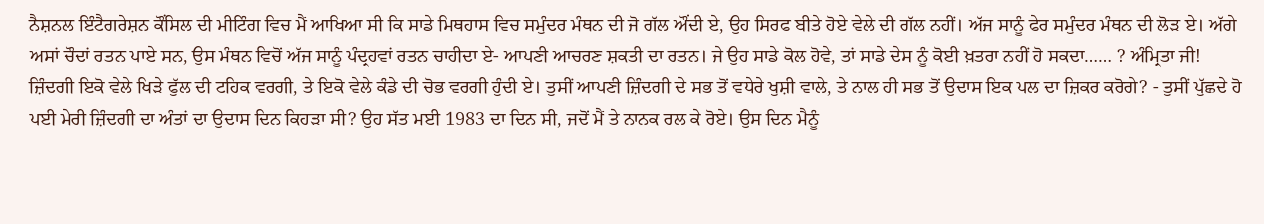ਨੈਸ਼ਨਲ ਇੰਟੈਗਰੇਸ਼ਨ ਕੌਂਸਿਲ ਦੀ ਮੀਟਿੰਗ ਵਿਚ ਮੈਂ ਆਖਿਆ ਸੀ ਕਿ ਸਾਡੇ ਮਿਥਹਾਸ ਵਿਚ ਸਮੁੰਦਰ ਮੰਥਨ ਦੀ ਜੋ ਗੱਲ ਔਂਦੀ ਏ, ਉਹ ਸਿਰਫ ਬੀਤੇ ਹੋਏ ਵੇਲੇ ਦੀ ਗੱਲ ਨਹੀਂ। ਅੱਜ ਸਾਨੂੰ ਫੇਰ ਸਮੁੰਦਰ ਮੰਥਨ ਦੀ ਲੋੜ ਏ। ਅੱਗੇ ਅਸਾਂ ਚੌਦਾਂ ਰਤਨ ਪਾਏ ਸਨ, ਉਸ ਮੰਥਨ ਵਿਚੋਂ ਅੱਜ ਸਾਨੂੰ ਪੰਦ੍ਰਹਵਾਂ ਰਤਨ ਚਾਹੀਦਾ ਏ- ਆਪਣੀ ਆਚਰਣ ਸ਼ਕਤੀ ਦਾ ਰਤਨ। ਜੇ ਉਹ ਸਾਡੇ ਕੋਲ ਹੋਵੇ, ਤਾਂ ਸਾਡੇ ਦੇਸ ਨੂੰ ਕੋਈ ਖ਼ਤਰਾ ਨਹੀਂ ਹੋ ਸਕਦਾ…… ? ਅੰਮ੍ਰਿਤਾ ਜੀ! ਜ਼ਿੰਦਗੀ ਇਕੋ ਵੇਲੇ ਖਿੜੇ ਫੁੱਲ ਦੀ ਟਹਿਕ ਵਰਗੀ, ਤੇ ਇਕੋ ਵੇਲੇ ਕੰਡੇ ਦੀ ਚੋਭ ਵਰਗੀ ਹੁੰਦੀ ਏ। ਤੁਸੀਂ ਆਪਣੀ ਜ਼ਿੰਦਗੀ ਦੇ ਸਭ ਤੋਂ ਵਧੇਰੇ ਖੁਸ਼ੀ ਵਾਲੇ, ਤੇ ਨਾਲ ਹੀ ਸਭ ਤੋਂ ਉਦਾਸ ਇਕ ਪਲ ਦਾ ਜ਼ਿਕਰ ਕਰੋਗੇ? - ਤੁਸੀਂ ਪੁੱਛਦੇ ਹੋ ਪਈ ਮੇਰੀ ਜ਼ਿੰਦਗੀ ਦਾ ਅੰਤਾਂ ਦਾ ਉਦਾਸ ਦਿਨ ਕਿਹੜਾ ਸੀ? ਉਹ ਸੱਤ ਮਈ 1983 ਦਾ ਦਿਨ ਸੀ, ਜਦੋਂ ਮੈਂ ਤੇ ਨਾਨਕ ਰਲ ਕੇ ਰੋਏ। ਉਸ ਦਿਨ ਮੈਨੂੰ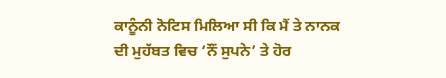ਕਾਨੂੰਨੀ ਨੋਟਿਸ ਮਿਲਿਆ ਸੀ ਕਿ ਮੈਂ ਤੇ ਨਾਨਕ ਦੀ ਮੁਹੱਬਤ ਵਿਚ ‘ਨੌਂ ਸੁਪਨੇ’ ਤੇ ਹੋਰ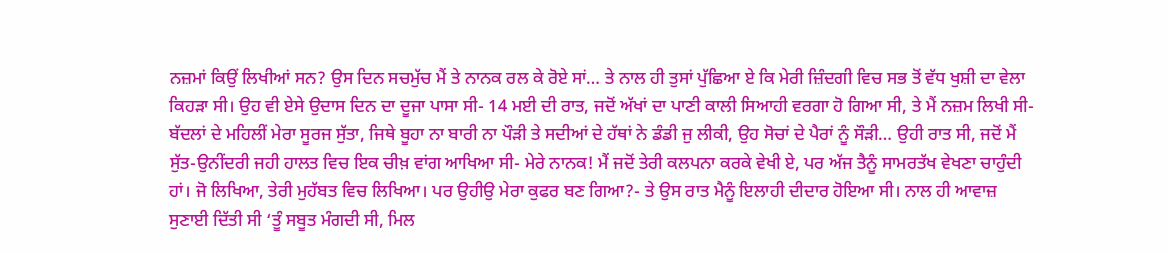ਨਜ਼ਮਾਂ ਕਿਉਂ ਲਿਖੀਆਂ ਸਨ? ਉਸ ਦਿਨ ਸਚਮੁੱਚ ਮੈਂ ਤੇ ਨਾਨਕ ਰਲ ਕੇ ਰੋਏ ਸਾਂ… ਤੇ ਨਾਲ ਹੀ ਤੁਸਾਂ ਪੁੱਛਿਆ ਏ ਕਿ ਮੇਰੀ ਜ਼ਿੰਦਗੀ ਵਿਚ ਸਭ ਤੋਂ ਵੱਧ ਖੁਸ਼ੀ ਦਾ ਵੇਲਾ ਕਿਹੜਾ ਸੀ। ਉਹ ਵੀ ਏਸੇ ਉਦਾਸ ਦਿਨ ਦਾ ਦੂਜਾ ਪਾਸਾ ਸੀ- 14 ਮਈ ਦੀ ਰਾਤ, ਜਦੋਂ ਅੱਖਾਂ ਦਾ ਪਾਣੀ ਕਾਲੀ ਸਿਆਹੀ ਵਰਗਾ ਹੋ ਗਿਆ ਸੀ, ਤੇ ਮੈਂ ਨਜ਼ਮ ਲਿਖੀ ਸੀ- ਬੱਦਲਾਂ ਦੇ ਮਹਿਲੀਂ ਮੇਰਾ ਸੂਰਜ ਸੁੱਤਾ, ਜਿਥੇ ਬੂਹਾ ਨਾ ਬਾਰੀ ਨਾ ਪੌੜੀ ਤੇ ਸਦੀਆਂ ਦੇ ਹੱਥਾਂ ਨੇ ਡੰਡੀ ਜੁ ਲੀਕੀ, ਉਹ ਸੋਚਾਂ ਦੇ ਪੈਰਾਂ ਨੂੰ ਸੌੜੀ… ਉਹੀ ਰਾਤ ਸੀ, ਜਦੋਂ ਮੈਂ ਸੁੱਤ-ਉਨੀਂਦਰੀ ਜਹੀ ਹਾਲਤ ਵਿਚ ਇਕ ਚੀਖ਼ ਵਾਂਗ ਆਖਿਆ ਸੀ- ਮੇਰੇ ਨਾਨਕ! ਮੈਂ ਜਦੋਂ ਤੇਰੀ ਕਲਪਨਾ ਕਰਕੇ ਵੇਖੀ ਏ, ਪਰ ਅੱਜ ਤੈਨੂੰ ਸਾਮਰਤੱਖ ਵੇਖਣਾ ਚਾਹੁੰਦੀ ਹਾਂ। ਜੋ ਲਿਖਿਆ, ਤੇਰੀ ਮੁਹੱਬਤ ਵਿਚ ਲਿਖਿਆ। ਪਰ ਉਹੀਉ ਮੇਰਾ ਕੁਫਰ ਬਣ ਗਿਆ?- ਤੇ ਉਸ ਰਾਤ ਮੈਨੂੰ ਇਲਾਹੀ ਦੀਦਾਰ ਹੋਇਆ ਸੀ। ਨਾਲ ਹੀ ਆਵਾਜ਼ ਸੁਣਾਈ ਦਿੱਤੀ ਸੀ ‘ਤੂੰ ਸਬੂਤ ਮੰਗਦੀ ਸੀ, ਮਿਲ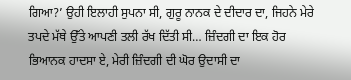ਗਿਆ?’ ਉਹੀ ਇਲਾਹੀ ਸੁਪਨਾ ਸੀ, ਗੁਰੂ ਨਾਨਕ ਦੇ ਦੀਦਾਰ ਦਾ, ਜਿਹਨੇ ਮੇਰੇ ਤਪਦੇ ਮੱਥੇ ਉੱਤੇ ਆਪਣੀ ਤਲੀ ਰੱਖ ਦਿੱਤੀ ਸੀ… ਜ਼ਿੰਦਗੀ ਦਾ ਇਕ ਹੋਰ ਭਿਆਨਕ ਹਾਦਸਾ ਏ, ਮੇਰੀ ਜ਼ਿੰਦਗੀ ਦੀ ਘੋਰ ਉਦਾਸੀ ਦਾ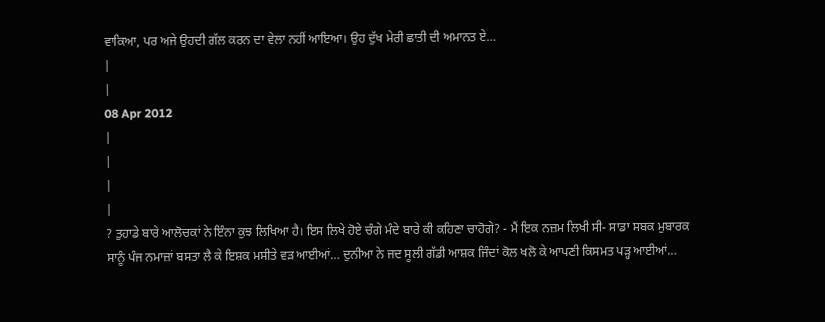ਵਾਕਿਆ, ਪਰ ਅਜੇ ਉਹਦੀ ਗੱਲ ਕਰਨ ਦਾ ਵੇਲਾ ਨਹੀਂ ਆਇਆ। ਉਹ ਦੁੱਖ ਮੇਰੀ ਛਾਤੀ ਦੀ ਅਮਾਨਤ ਏ…
|
|
08 Apr 2012
|
|
|
|
? ਤੁਹਾਡੇ ਬਾਰੇ ਆਲੋਚਕਾਂ ਨੇ ਇੰਨਾ ਕੁਝ ਲਿਖਿਆ ਹੈ। ਇਸ ਲਿਖੇ ਹੋਏ ਚੰਗੇ ਮੰਦੇ ਬਾਰੇ ਕੀ ਕਹਿਣਾ ਚਾਹੋਗੇ? - ਮੈਂ ਇਕ ਨਜ਼ਮ ਲਿਖੀ ਸੀ- ਸਾਡਾ ਸਬਕ ਮੁਬਾਰਕ ਸਾਨੂੰ ਪੰਜ ਨਮਾਜ਼ਾਂ ਬਸਤਾ ਲੈ ਕੇ ਇਸ਼ਕ ਮਸੀਤੇ ਵੜ ਆਈਆਂ… ਦੁਨੀਆ ਨੇ ਜਦ ਸੂਲੀ ਗੱਡੀ ਆਸ਼ਕ ਜਿੰਦਾਂ ਕੋਲ ਖਲੋ ਕੇ ਆਪਣੀ ਕਿਸਮਤ ਪੜ੍ਹ ਆਈਆਂ…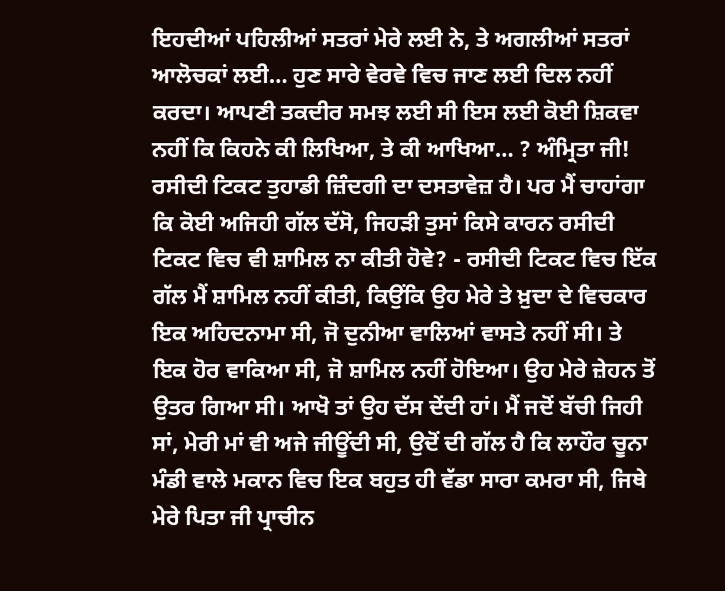ਇਹਦੀਆਂ ਪਹਿਲੀਆਂ ਸਤਰਾਂ ਮੇਰੇ ਲਈ ਨੇ, ਤੇ ਅਗਲੀਆਂ ਸਤਰਾਂ ਆਲੋਚਕਾਂ ਲਈ… ਹੁਣ ਸਾਰੇ ਵੇਰਵੇ ਵਿਚ ਜਾਣ ਲਈ ਦਿਲ ਨਹੀਂ ਕਰਦਾ। ਆਪਣੀ ਤਕਦੀਰ ਸਮਝ ਲਈ ਸੀ ਇਸ ਲਈ ਕੋਈ ਸ਼ਿਕਵਾ ਨਹੀਂ ਕਿ ਕਿਹਨੇ ਕੀ ਲਿਖਿਆ, ਤੇ ਕੀ ਆਖਿਆ… ? ਅੰਮ੍ਰਿਤਾ ਜੀ! ਰਸੀਦੀ ਟਿਕਟ ਤੁਹਾਡੀ ਜ਼ਿੰਦਗੀ ਦਾ ਦਸਤਾਵੇਜ਼ ਹੈ। ਪਰ ਮੈਂ ਚਾਹਾਂਗਾ ਕਿ ਕੋਈ ਅਜਿਹੀ ਗੱਲ ਦੱਸੋ, ਜਿਹੜੀ ਤੁਸਾਂ ਕਿਸੇ ਕਾਰਨ ਰਸੀਦੀ ਟਿਕਟ ਵਿਚ ਵੀ ਸ਼ਾਮਿਲ ਨਾ ਕੀਤੀ ਹੋਵੇ? - ਰਸੀਦੀ ਟਿਕਟ ਵਿਚ ਇੱਕ ਗੱਲ ਮੈਂ ਸ਼ਾਮਿਲ ਨਹੀਂ ਕੀਤੀ, ਕਿਉਂਕਿ ਉਹ ਮੇਰੇ ਤੇ ਖ਼ੁਦਾ ਦੇ ਵਿਚਕਾਰ ਇਕ ਅਹਿਦਨਾਮਾ ਸੀ, ਜੋ ਦੁਨੀਆ ਵਾਲਿਆਂ ਵਾਸਤੇ ਨਹੀਂ ਸੀ। ਤੇ ਇਕ ਹੋਰ ਵਾਕਿਆ ਸੀ, ਜੋ ਸ਼ਾਮਿਲ ਨਹੀਂ ਹੋਇਆ। ਉਹ ਮੇਰੇ ਜ਼ੇਹਨ ਤੋਂ ਉਤਰ ਗਿਆ ਸੀ। ਆਖੋ ਤਾਂ ਉਹ ਦੱਸ ਦੇਂਦੀ ਹਾਂ। ਮੈਂ ਜਦੋਂ ਬੱਚੀ ਜਿਹੀ ਸਾਂ, ਮੇਰੀ ਮਾਂ ਵੀ ਅਜੇ ਜੀਊਂਦੀ ਸੀ, ਉਦੋਂ ਦੀ ਗੱਲ ਹੈ ਕਿ ਲਾਹੌਰ ਚੂਨਾ ਮੰਡੀ ਵਾਲੇ ਮਕਾਨ ਵਿਚ ਇਕ ਬਹੁਤ ਹੀ ਵੱਡਾ ਸਾਰਾ ਕਮਰਾ ਸੀ, ਜਿਥੇ ਮੇਰੇ ਪਿਤਾ ਜੀ ਪ੍ਰਾਚੀਨ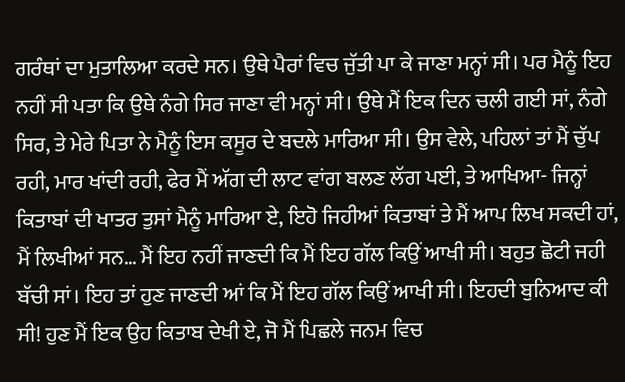ਗਰੰਥਾਂ ਦਾ ਮੁਤਾਲਿਆ ਕਰਦੇ ਸਨ। ਉਥੇ ਪੈਰਾਂ ਵਿਚ ਜੁੱਤੀ ਪਾ ਕੇ ਜਾਣਾ ਮਨ੍ਹਾਂ ਸੀ। ਪਰ ਮੈਨੂੰ ਇਹ ਨਹੀਂ ਸੀ ਪਤਾ ਕਿ ਉਥੇ ਨੰਗੇ ਸਿਰ ਜਾਣਾ ਵੀ ਮਨ੍ਹਾਂ ਸੀ। ਉਥੇ ਮੈਂ ਇਕ ਦਿਨ ਚਲੀ ਗਈ ਸਾਂ, ਨੰਗੇ ਸਿਰ, ਤੇ ਮੇਰੇ ਪਿਤਾ ਨੇ ਮੈਨੂੰ ਇਸ ਕਸੂਰ ਦੇ ਬਦਲੇ ਮਾਰਿਆ ਸੀ। ਉਸ ਵੇਲੇ, ਪਹਿਲਾਂ ਤਾਂ ਮੈਂ ਚੁੱਪ ਰਹੀ, ਮਾਰ ਖਾਂਦੀ ਰਹੀ, ਫੇਰ ਮੈਂ ਅੱਗ ਦੀ ਲਾਟ ਵਾਂਗ ਬਲਣ ਲੱਗ ਪਈ, ਤੇ ਆਖਿਆ- ਜਿਨ੍ਹਾਂ ਕਿਤਾਬਾਂ ਦੀ ਖਾਤਰ ਤੁਸਾਂ ਮੈਨੂੰ ਮਾਰਿਆ ਏ, ਇਹੋ ਜਿਹੀਆਂ ਕਿਤਾਬਾਂ ਤੇ ਮੈਂ ਆਪ ਲਿਖ ਸਕਦੀ ਹਾਂ, ਮੈਂ ਲਿਖੀਆਂ ਸਨ… ਮੈਂ ਇਹ ਨਹੀਂ ਜਾਣਦੀ ਕਿ ਮੈਂ ਇਹ ਗੱਲ ਕਿਉਂ ਆਖੀ ਸੀ। ਬਹੁਤ ਛੋਟੀ ਜਹੀ ਬੱਚੀ ਸਾਂ। ਇਹ ਤਾਂ ਹੁਣ ਜਾਣਦੀ ਆਂ ਕਿ ਮੈਂ ਇਹ ਗੱਲ ਕਿਉਂ ਆਖੀ ਸੀ। ਇਹਦੀ ਬੁਨਿਆਦ ਕੀ ਸੀ! ਹੁਣ ਮੈਂ ਇਕ ਉਹ ਕਿਤਾਬ ਦੇਖੀ ਏ, ਜੋ ਮੈਂ ਪਿਛਲੇ ਜਨਮ ਵਿਚ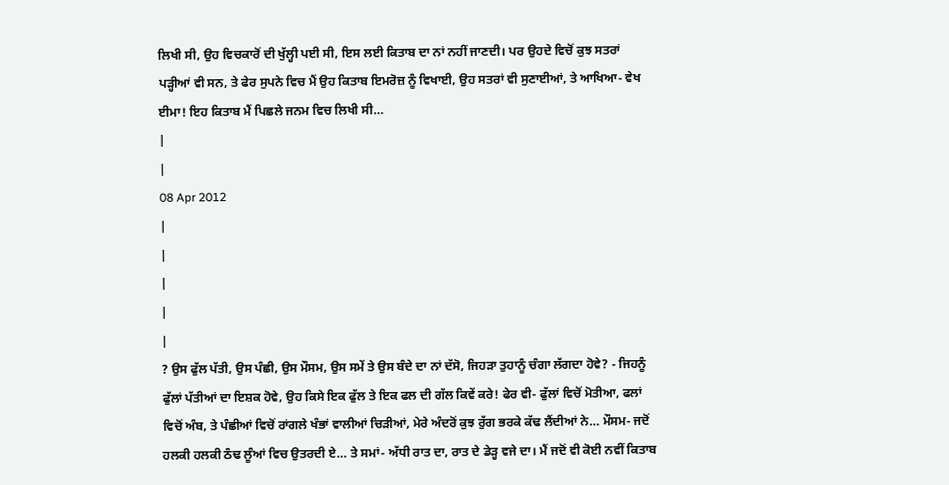ਲਿਖੀ ਸੀ, ਉਹ ਵਿਚਕਾਰੋਂ ਦੀ ਖੁੱਲ੍ਹੀ ਪਈ ਸੀ, ਇਸ ਲਈ ਕਿਤਾਬ ਦਾ ਨਾਂ ਨਹੀਂ ਜਾਣਦੀ। ਪਰ ਉਹਦੇ ਵਿਚੋਂ ਕੁਝ ਸਤਰਾਂ ਪੜ੍ਹੀਆਂ ਵੀ ਸਨ, ਤੇ ਫੇਰ ਸੁਪਨੇ ਵਿਚ ਮੈਂ ਉਹ ਕਿਤਾਬ ਇਮਰੋਜ਼ ਨੂੰ ਵਿਖਾਈ, ਉਹ ਸਤਰਾਂ ਵੀ ਸੁਣਾਈਆਂ, ਤੇ ਆਖਿਆ- ਵੇਖ ਈਮਾ! ਇਹ ਕਿਤਾਬ ਮੈਂ ਪਿਛਲੇ ਜਨਮ ਵਿਚ ਲਿਖੀ ਸੀ…
|
|
08 Apr 2012
|
|
|
|
|
? ਉਸ ਫੁੱਲ ਪੱਤੀ, ਉਸ ਪੰਛੀ, ਉਸ ਮੌਸਮ, ਉਸ ਸਮੇਂ ਤੇ ਉਸ ਬੰਦੇ ਦਾ ਨਾਂ ਦੱਸੋ, ਜਿਹੜਾ ਤੁਹਾਨੂੰ ਚੰਗਾ ਲੱਗਦਾ ਹੋਵੇ? - ਜਿਹਨੂੰ ਫੁੱਲਾਂ ਪੱਤੀਆਂ ਦਾ ਇਸ਼ਕ ਹੋਵੇ, ਉਹ ਕਿਸੇ ਇਕ ਫੁੱਲ ਤੇ ਇਕ ਫਲ ਦੀ ਗੱਲ ਕਿਵੇਂ ਕਰੇ! ਫੇਰ ਵੀ- ਫੁੱਲਾਂ ਵਿਚੋਂ ਮੋਤੀਆ, ਫਲਾਂ ਵਿਚੋਂ ਅੰਬ, ਤੇ ਪੰਛੀਆਂ ਵਿਚੋਂ ਰਾਂਗਲੇ ਖੰਭਾਂ ਵਾਲੀਆਂ ਚਿੜੀਆਂ, ਮੇਰੇ ਅੰਦਰੋਂ ਕੁਝ ਰੁੱਗ ਭਰਕੇ ਕੱਢ ਲੈਂਦੀਆਂ ਨੇ… ਮੌਸਮ- ਜਦੋਂ ਹਲਕੀ ਹਲਕੀ ਠੰਢ ਲੂੰਆਂ ਵਿਚ ਉਤਰਦੀ ਏ… ਤੇ ਸਮਾਂ- ਅੱਧੀ ਰਾਤ ਦਾ, ਰਾਤ ਦੇ ਡੇੜ੍ਹ ਵਜੇ ਦਾ। ਮੈਂ ਜਦੋਂ ਵੀ ਕੋਈ ਨਵੀਂ ਕਿਤਾਬ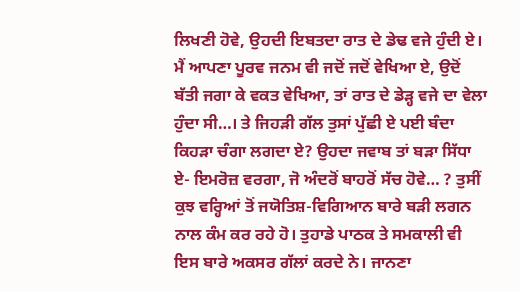ਲਿਖਣੀ ਹੋਵੇ, ਉਹਦੀ ਇਬਤਦਾ ਰਾਤ ਦੇ ਡੇਢ ਵਜੇ ਹੁੰਦੀ ਏ। ਮੈਂ ਆਪਣਾ ਪੂਰਵ ਜਨਮ ਵੀ ਜਦੋਂ ਜਦੋਂ ਵੇਖਿਆ ਏ, ਉਦੋਂ ਬੱਤੀ ਜਗਾ ਕੇ ਵਕਤ ਵੇਖਿਆ, ਤਾਂ ਰਾਤ ਦੇ ਡੇੜ੍ਹ ਵਜੇ ਦਾ ਵੇਲਾ ਹੁੰਦਾ ਸੀ…। ਤੇ ਜਿਹੜੀ ਗੱਲ ਤੁਸਾਂ ਪੁੱਛੀ ਏ ਪਈ ਬੰਦਾ ਕਿਹੜਾ ਚੰਗਾ ਲਗਦਾ ਏ? ਉਹਦਾ ਜਵਾਬ ਤਾਂ ਬੜਾ ਸਿੱਧਾ ਏ- ਇਮਰੋਜ਼ ਵਰਗਾ, ਜੋ ਅੰਦਰੋਂ ਬਾਹਰੋਂ ਸੱਚ ਹੋਵੇ… ? ਤੁਸੀਂ ਕੁਝ ਵਰ੍ਹਿਆਂ ਤੋਂ ਜਯੋਤਿਸ਼-ਵਿਗਿਆਨ ਬਾਰੇ ਬੜੀ ਲਗਨ ਨਾਲ ਕੰਮ ਕਰ ਰਹੇ ਹੋ। ਤੁਹਾਡੇ ਪਾਠਕ ਤੇ ਸਮਕਾਲੀ ਵੀ ਇਸ ਬਾਰੇ ਅਕਸਰ ਗੱਲਾਂ ਕਰਦੇ ਨੇ। ਜਾਨਣਾ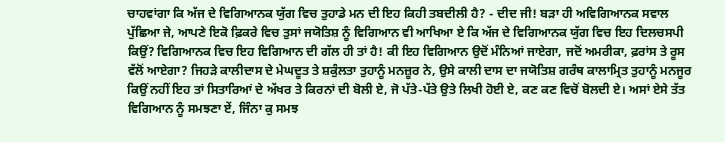ਚਾਹਵਾਂਗਾ ਕਿ ਅੱਜ ਦੇ ਵਿਗਿਆਨਕ ਯੁੱਗ ਵਿਚ ਤੁਹਾਡੇ ਮਨ ਦੀ ਇਹ ਕਿਹੀ ਤਬਦੀਲੀ ਹੈ? - ਦੀਦ ਜੀ! ਬੜਾ ਹੀ ਅਵਿਗਿਆਨਕ ਸਵਾਲ ਪੁੱਛਿਆ ਜੇ, ਆਪਣੇ ਇਕੋ ਫ਼ਿਕਰੇ ਵਿਚ ਤੁਸਾਂ ਜਯੋਤਿਸ਼ ਨੂੰ ਵਿਗਿਆਨ ਵੀ ਆਖਿਆ ਏ ਕਿ ਅੱਜ ਦੇ ਵਿਗਿਆਨਕ ਯੁੱਗ ਵਿਚ ਇਹ ਦਿਲਚਸਪੀ ਕਿਉਂ? ਵਿਗਿਆਨਕ ਵਿਚ ਇਹ ਵਿਗਿਆਨ ਦੀ ਗੱਲ ਹੀ ਤਾਂ ਹੈ! ਕੀ ਇਹ ਵਿਗਿਆਨ ਉਦੋਂ ਮੰਨਿਆਂ ਜਾਏਗਾ, ਜਦੋਂ ਅਮਰੀਕਾ, ਫ਼ਰਾਂਸ ਤੇ ਰੂਸ ਵੱਲੋਂ ਆਏਗਾ? ਜਿਹੜੇ ਕਾਲੀਦਾਸ ਦੇ ਮੇਘਦੂਤ ਤੇ ਸ਼ਕੁੰਲਤਾ ਤੁਹਾਨੂੰ ਮਨਜ਼ੂਰ ਨੇ, ਉਸੇ ਕਾਲੀ ਦਾਸ ਦਾ ਜਯੋਤਿਸ਼ ਗਰੰਥ ਕਾਲਾਮ੍ਰਿਤ ਤੁਹਾਨੂੰ ਮਨਜੂਰ ਕਿਉਂ ਨਹੀਂ ਇਹ ਤਾਂ ਸਿਤਾਰਿਆਂ ਦੇ ਅੱਖਰ ਤੇ ਕਿਰਨਾਂ ਦੀ ਬੋਲੀ ਏ, ਜੋ ਪੱਤੇ-ਪੱਤੇ ਉਤੇ ਲਿਖੀ ਹੋਈ ਏ, ਕਣ ਕਣ ਵਿਚੋਂ ਬੋਲਦੀ ਏ। ਅਸਾਂ ਏਸੇ ਤੱਤ ਵਿਗਿਆਨ ਨੂੰ ਸਮਝਣਾ ਏਂ, ਜਿੰਨਾ ਕੁ ਸਮਝ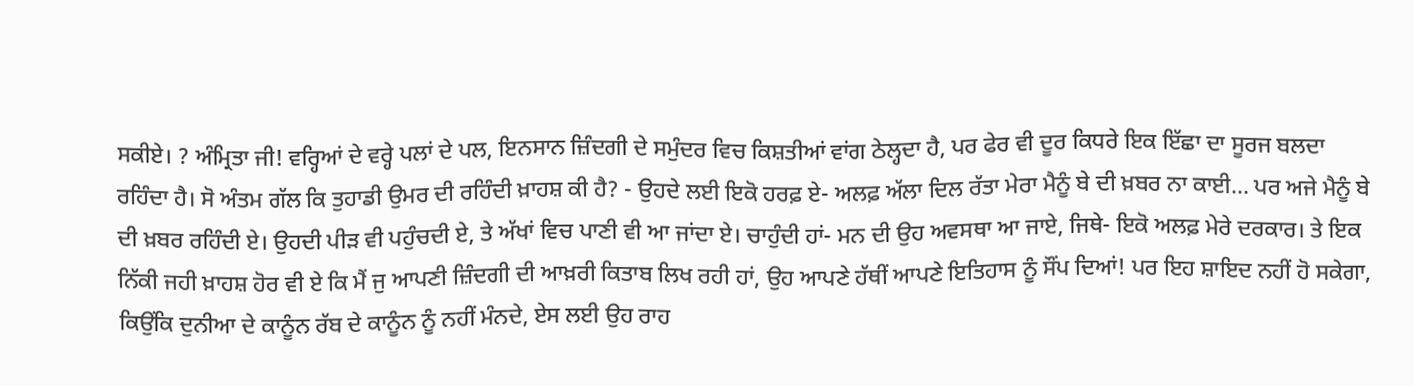ਸਕੀਏ। ? ਅੰਮ੍ਰਿਤਾ ਜੀ! ਵਰ੍ਹਿਆਂ ਦੇ ਵਰ੍ਹੇ ਪਲਾਂ ਦੇ ਪਲ, ਇਨਸਾਨ ਜ਼ਿੰਦਗੀ ਦੇ ਸਮੁੰਦਰ ਵਿਚ ਕਿਸ਼ਤੀਆਂ ਵਾਂਗ ਠੇਲ੍ਹਦਾ ਹੈ, ਪਰ ਫੇਰ ਵੀ ਦੂਰ ਕਿਧਰੇ ਇਕ ਇੱਛਾ ਦਾ ਸੂਰਜ ਬਲਦਾ ਰਹਿੰਦਾ ਹੈ। ਸੋ ਅੰਤਮ ਗੱਲ ਕਿ ਤੁਹਾਡੀ ਉਮਰ ਦੀ ਰਹਿੰਦੀ ਖ਼ਾਹਸ਼ ਕੀ ਹੈ? - ਉਹਦੇ ਲਈ ਇਕੋ ਹਰਫ਼ ਏ- ਅਲਫ਼ ਅੱਲਾ ਦਿਲ ਰੱਤਾ ਮੇਰਾ ਮੈਨੂੰ ਬੇ ਦੀ ਖ਼ਬਰ ਨਾ ਕਾਈ… ਪਰ ਅਜੇ ਮੈਨੂੰ ਬੇ ਦੀ ਖ਼ਬਰ ਰਹਿੰਦੀ ਏ। ਉਹਦੀ ਪੀੜ ਵੀ ਪਹੁੰਚਦੀ ਏ, ਤੇ ਅੱਖਾਂ ਵਿਚ ਪਾਣੀ ਵੀ ਆ ਜਾਂਦਾ ਏ। ਚਾਹੁੰਦੀ ਹਾਂ- ਮਨ ਦੀ ਉਹ ਅਵਸਥਾ ਆ ਜਾਏ, ਜਿਥੇ- ਇਕੋ ਅਲਫ਼ ਮੇਰੇ ਦਰਕਾਰ। ਤੇ ਇਕ ਨਿੱਕੀ ਜਹੀ ਖ਼ਾਹਸ਼ ਹੋਰ ਵੀ ਏ ਕਿ ਮੈਂ ਜੁ ਆਪਣੀ ਜ਼ਿੰਦਗੀ ਦੀ ਆਖ਼ਰੀ ਕਿਤਾਬ ਲਿਖ ਰਹੀ ਹਾਂ, ਉਹ ਆਪਣੇ ਹੱਥੀਂ ਆਪਣੇ ਇਤਿਹਾਸ ਨੂੰ ਸੌਂਪ ਦਿਆਂ! ਪਰ ਇਹ ਸ਼ਾਇਦ ਨਹੀਂ ਹੋ ਸਕੇਗਾ, ਕਿਉਂਕਿ ਦੁਨੀਆ ਦੇ ਕਾਨੂੰਨ ਰੱਬ ਦੇ ਕਾਨੂੰਨ ਨੂੰ ਨਹੀਂ ਮੰਨਦੇ, ਏਸ ਲਈ ਉਹ ਰਾਹ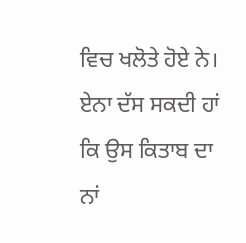ਵਿਚ ਖਲੋਤੇ ਹੋਏ ਨੇ। ਏਨਾ ਦੱਸ ਸਕਦੀ ਹਾਂ ਕਿ ਉਸ ਕਿਤਾਬ ਦਾ ਨਾਂ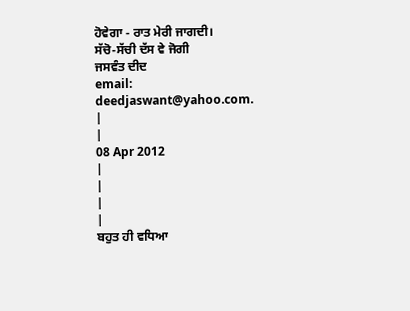ਹੋਵੇਗਾ - ਰਾਤ ਮੇਰੀ ਜਾਗਦੀ।
ਸੱਚੋ-ਸੱਚੀ ਦੱਸ ਵੇ ਜੋਗੀ
ਜਸਵੰਤ ਦੀਦ
email: deedjaswant@yahoo.com.
|
|
08 Apr 2012
|
|
|
|
ਬਹੁਤ ਹੀ ਵਧਿਆ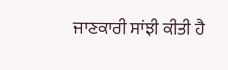ਜਾਣਕਾਰੀ ਸਾਂਝੀ ਕੀਤੀ ਹੈ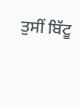ਤੁਸੀਂ ਬਿੱਟੂ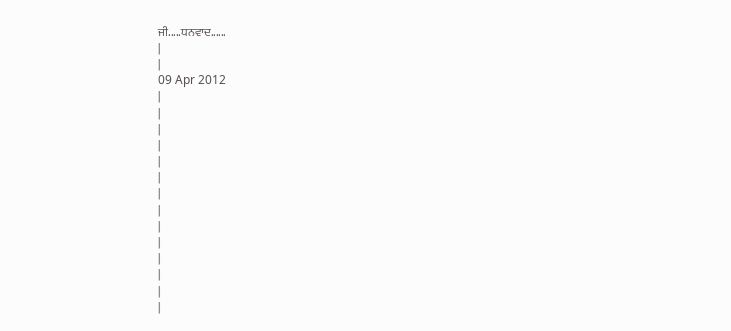ਜੀ.....ਧਨਵਾਦ......
|
|
09 Apr 2012
|
|
|
|
|
|
|
|
|
|
|
|
|
|